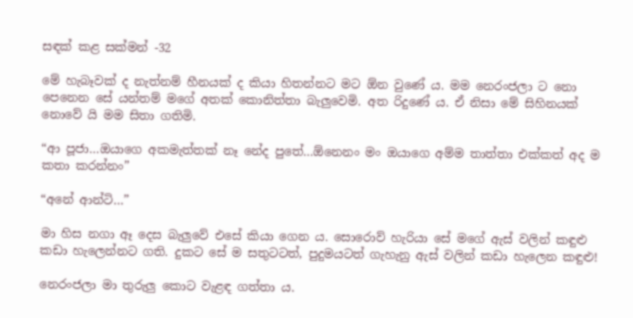සඳක් කළ සක්මන් -32

මේ හැබෑවක් ද නැත්නම් හීනයක් ද කියා හිතන්නට මට ඕන වුණේ ය. මම නෙරංජලා ට නො පෙනෙන සේ යන්තම් මගේ අතක් කොනිත්තා බැලුවෙමි. අත රිදුණේ ය. ඒ නිසා මේ සිහිනයක් නොවේ යි මම සිතා ගතිමි.

“ආ පූජා…ඔයාගෙ අකමැත්තක් නෑ නේද පුතේ…ඕනෙනං මං ඔයාගෙ අම්ම තාත්තා එක්කත් අද ම කතා කරන්නං”

“අනේ ආන්ටි…”

මා හිස නගා ඈ දෙස බැලුවේ එසේ කියා ගෙන ය. සොරොව් හැරියා සේ මගේ ඇස් වලින් කඳුළු කඩා හැලෙන්නට ගති. දුකට සේ ම සතුටටත්, පුදුමයටත් ගැහැනු ඇස් වලින් කඩා හැලෙන කඳුළු!

නෙරංජලා මා තුරුලු කොට වැළඳ ගත්තා ය.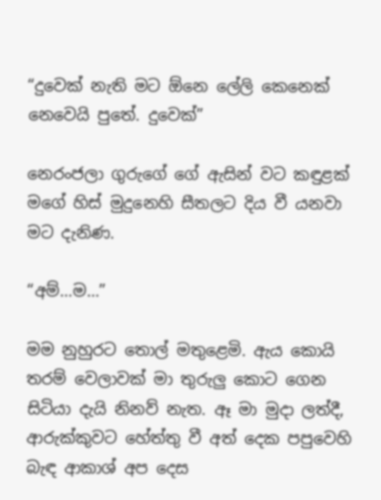“දුවෙක් නැති මට ඕනෙ ලේලි කෙනෙක් නෙවෙයි පුතේ. දුවෙක්”

නෙරංජලා ගුරුගේ ගේ ඇසින් වට කඳුළක් මගේ හිස් මුදුනෙහි සීතලට දිය වී යනවා මට දැනිණ.

“අම්…ම…”

මම නුහුරට තොල් මතුළෙමි. ඇය කොයි තරම් වෙලාවක් මා තුරුලු කොට ගෙන සිටියා දැයි නිනව් නැත. ඈ මා මුදා ලත්දී, ආරුක්කුවට හේත්තු වී අත් දෙක පපුවෙහි බැඳ ආකාශ් අප දෙස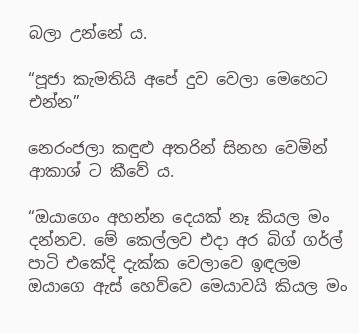බලා උන්නේ ය.

“පූජා කැමතියි අපේ දුව වෙලා මෙහෙට එන්න”

නෙරංජලා කඳුළු අතරින් සිනහ වෙමින් ආකාශ් ට කීවේ ය.

“ඔයාගෙං අහන්න දෙයක් නෑ කියල මං දන්නව. මේ කෙල්ලව එදා අර බිග් ගර්ල් පාටි එකේදි දැක්ක වෙලාවෙ ඉඳලම ඔයාගෙ ඇස් හෙව්වෙ මෙයාවයි කියල මං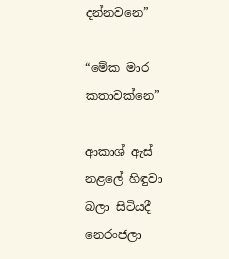දන්නවනෙ”

“මේක මාර කතාවක්නෙ”

ආකාශ් ඇස් නළලේ හිඳුවා බලා සිටියදී නෙරංජලා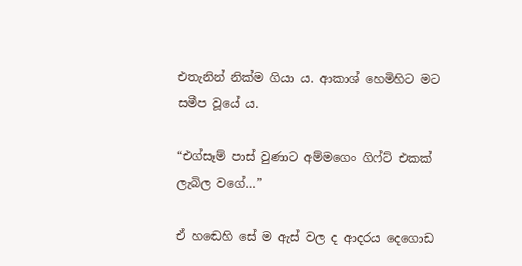එතැනින් නික්ම ගියා ය. ආකාශ් හෙමිහිට මට සමීප වූයේ ය.

“එග්සෑම් පාස් වුණාට අම්මගෙං ගිෆ්ට් එකක් ලැබිල වගේ…”

ඒ හඬෙහි සේ ම ඇස් වල ද ආදරය දෙගොඩ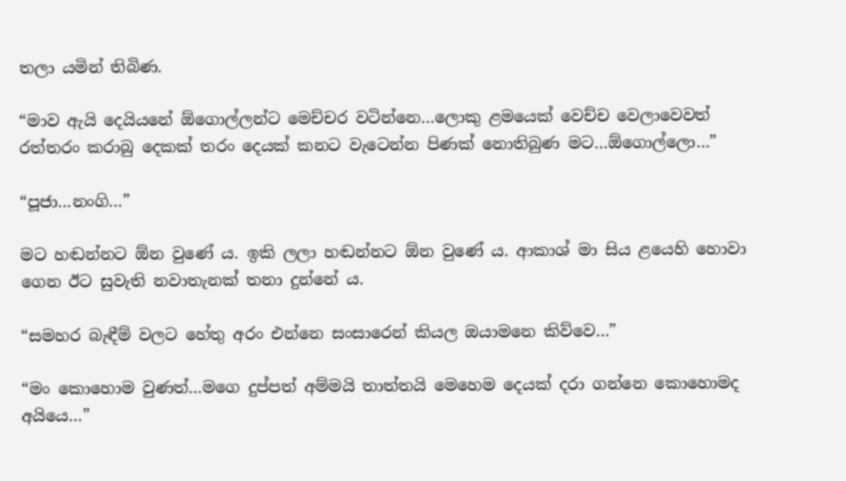තලා යමින් තිබිණ.

“මාව ඇයි දෙයියනේ ඕගොල්ලන්ට මෙච්චර වටින්නෙ…ලොකු ළමයෙක් වෙච්ච වෙලාවෙවත් රත්තරං කරාබු දෙකක් තරං දෙයක් කනට වැටෙන්න පිණක් නොතිබුණ මට…ඕගොල්ලො…”

“පූජා…නංගි…”

මට හඬන්නට ඕන වුණේ ය. ඉකි ලලා හඬන්නට ඕන වුණේ ය. ආකාශ් මා සිය ළයෙහි හොවා ගෙන ඊට සුවැති නවාතැනක් තනා දුන්නේ ය.

“සමහර බැඳීම් වලට හේතු අරං එන්නෙ සංසාරෙන් කියල ඔයාමනෙ කිව්වෙ…”

“මං කොහොම වුණත්…මගෙ දුප්පත් අම්මයි තාත්තයි මෙහෙම දෙයක් දරා ගන්නෙ කොහොමද අයියෙ…”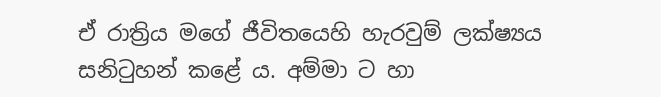ඒ රාත්‍රිය මගේ ජීවිතයෙහි හැරවුම් ලක්ෂ්‍යය සනිටුහන් කළේ ය. අම්මා ට හා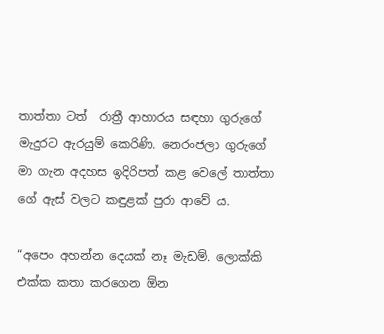තාත්තා ටත්  රාත්‍රී ආහාරය සඳහා ගුරුගේ මැදුරට ඇරයුම් කෙරිණි. නෙරංජලා ගුරුගේ මා ගැන අදහස ඉදිරිපත් කළ වෙලේ තාත්තා ගේ ඇස් වලට කඳුළක් පුරා ආවේ ය.

“අපෙං අහන්න දෙයක් නෑ මැඩම්. ලොක්කි එක්ක කතා කරගෙන ඕන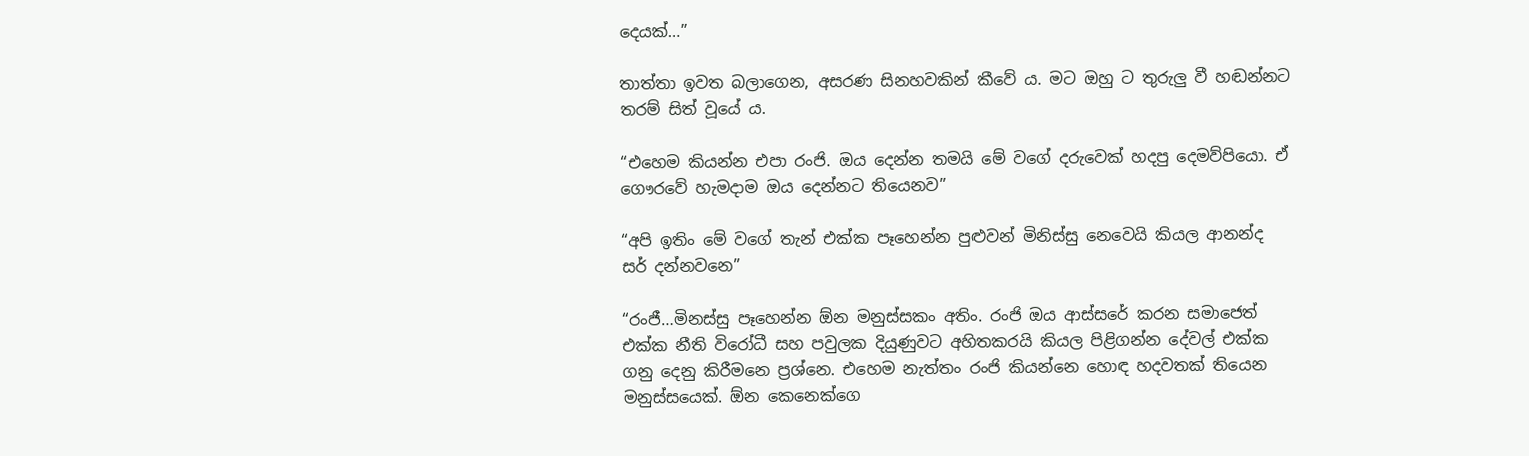දෙයක්…”

තාත්තා ඉවත බලාගෙන, අසරණ සිනහවකින් කීවේ ය. මට ඔහු ට තුරුලු වී හඬන්නට තරම් සිත් වූයේ ය.

“එහෙම කියන්න එපා රංජි. ඔය දෙන්න තමයි මේ වගේ දරුවෙක් හදපු දෙමව්පියො. ඒ ගෞරවේ හැමදාම ඔය දෙන්නට තියෙනව”

“අපි ඉතිං මේ වගේ තැන් එක්ක පෑහෙන්න පුළුවන් මිනිස්සු නෙවෙයි කියල ආනන්ද සර් දන්නවනෙ”

“රංජී…මිනස්සු පෑහෙන්න ඕන මනුස්සකං අතිං. රංජි ඔය ආස්සරේ කරන සමාජෙත් එක්ක නීති විරෝධී සහ පවුලක දියුණුවට අහිතකරයි කියල පිළිගන්න දේවල් එක්ක ගනු දෙනු කිරීමනෙ ප්‍රශ්නෙ. එහෙම නැත්තං රංජි කියන්නෙ හොඳ හදවතක් තියෙන මනුස්සයෙක්. ඕන කෙනෙක්ගෙ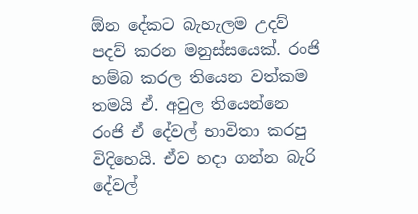ඕන දේකට බැහැලම උදව් පදව් කරන මනුස්සයෙක්. රංජි හම්බ කරල තියෙන වත්කම තමයි ඒ. අවුල තියෙන්නෙ රංජි ඒ දේවල් භාවිතා කරපු විදිහෙයි. ඒව හදා ගන්න බැරි දේවල්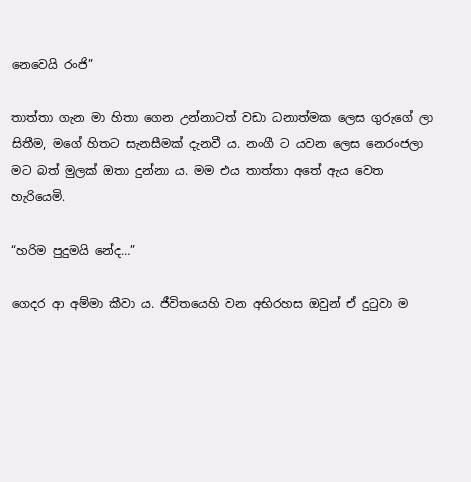නෙවෙයි රංජි”

තාත්තා ගැන මා හිතා ගෙන උන්නාටත් වඩා ධනාත්මක ලෙස ගුරුගේ ලා සිතීම, මගේ හිතට සැනසීමක් දැනවී ය. නංගී ට යවන ලෙස නෙරංජලා මට බත් මුලක් ඔතා දුන්නා ය. මම එය තාත්තා අතේ ඇය වෙත හැරියෙමි.

“හරිම පුදුමයි නේද…”

ගෙදර ආ අම්මා කීවා ය. ජීවිතයෙහි වන අභිරහස ඔවුන් ඒ දුටුවා ම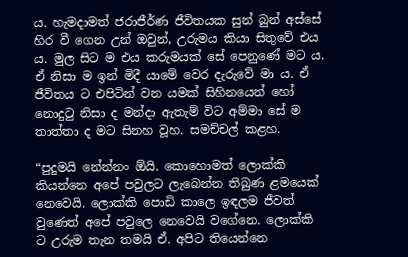ය. හැමදාමත් ජරාජීර්ණ ජීවිතයක සුන් බුන් අස්සේ හිර වී ගෙන උන් ඔවුන්, උරුමය කියා සිතුවේ එය ය. මුල සිට ම එය කරුමයක් සේ පෙනුණේ මට ය. ඒ නිසා ම ඉන් මිදී යාමේ වෙර දැරුවේ මා ය. ඒ ජීවිතය ට එපිටින් වන යමක් සිහිනයෙන් හෝ නොදුටු නිසා ද මන්දා ඇතැම් විට අම්මා සේ ම තාත්තා ද මට සිනහ වූහ. සමච්චල් කළහ.

“පුදුමයි නේන්නං ඕයි. කොහොමත් ලොක්කි කියන්නෙ අපේ පවුලට ලැබෙන්න තිබුණ ළමයෙක් නෙවෙයි. ලොක්කි පොඩි කාලෙ ඉඳලම ජීවත් වුණෙත් අපේ පවුලෙ නෙවෙයි වගේනෙ. ලොක්කි ට උරුම තැන තමයි ඒ. අපිට තියෙන්නෙ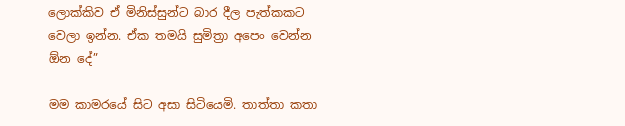ලොක්කිව ඒ මිනිස්සුන්ට බාර දීල පැත්කකට වෙලා ඉන්න. ඒක තමයි සුමිත්‍රා අපෙං වෙන්න ඕන දේ”

මම කාමරයේ සිට අසා සිටියෙමි. තාත්තා කතා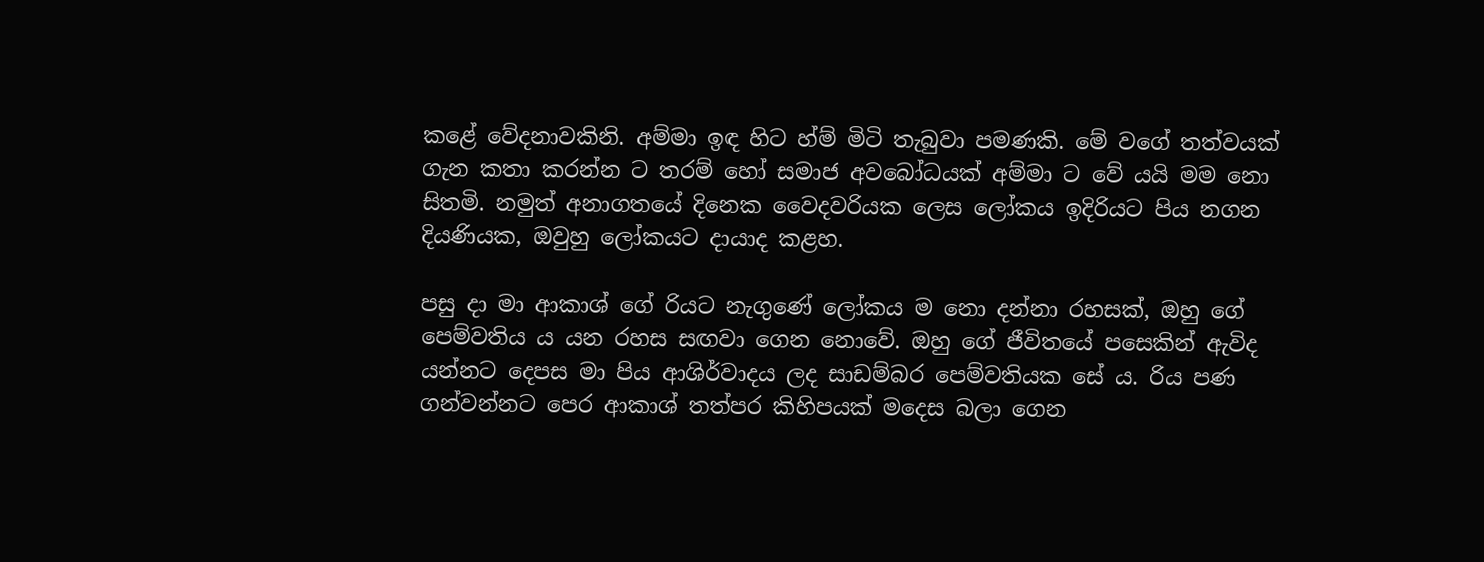කළේ වේදනාවකිනි. අම්මා ඉඳ හිට හ්ම් මිටි තැබුවා පමණකි. මේ වගේ තත්වයක් ගැන කතා කරන්න ට තරම් හෝ සමාජ අවබෝධයක් අම්මා ට වේ යයි මම නො සිතමි. නමුත් අනාගතයේ දිනෙක වෛදවරියක ලෙස ලෝකය ඉදිරියට පිය නගන දියණියක, ඔවුහු ලෝකයට දායාද කළහ.

පසු දා මා ආකාශ් ගේ රියට නැගුණේ ලෝකය ම නො දන්නා රහසක්, ඔහු ගේ පෙම්වතිය ය යන රහස සඟවා ගෙන නොවේ. ඔහු ගේ ජීවිතයේ පසෙකින් ඇවිද යන්නට දෙපස මා පිය ආශිර්වාදය ලද සාඩම්බර පෙම්වතියක සේ ය. රිය පණ ගන්වන්නට පෙර ආකාශ් තත්පර කිහිපයක් මදෙස බලා ගෙන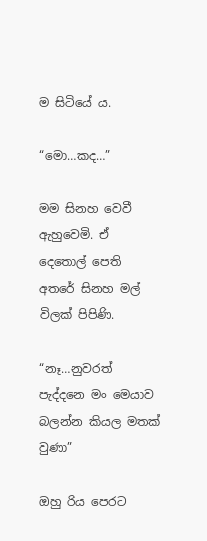ම සිටියේ ය.

“මො…කද…”

මම සිනහ වෙවී ඇහුවෙමි. ඒ දෙතොල් පෙති අතරේ සිනහ මල් විලක් පිපිණි.

“නෑ…නුවරත් පැද්දනෙ මං මෙයාව බලන්න කියල මතක් වුණා”

ඔහු රිය පෙරට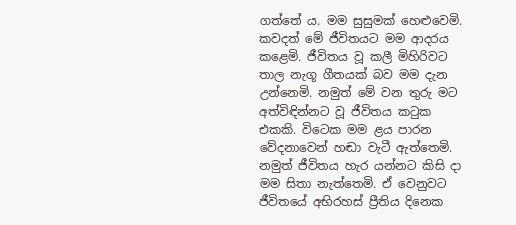ගත්තේ ය. මම සුසුමක් හෙළුවෙමි. කවදත් මේ ජීවිතයට මම ආදරය කළෙමි. ජීවිතය වූ කලී මිහිරිවට තාල නැගූ ගීතයක් බව මම දැන උන්නෙමි. නමුත් මේ වන තුරු මට අත්විඳින්නට වූ ජීවිතය කටුක එකකි. විටෙක මම ළය පාරන වේදනාවෙන් හඬා වැටී ඇත්තෙමි. නමුත් ජීවිතය හැර යන්නට කිසි දා මම සිතා නැත්තෙමි. ඒ වෙනුවට ජීවිතයේ අභිරහස් ප්‍රීතිය දිනෙක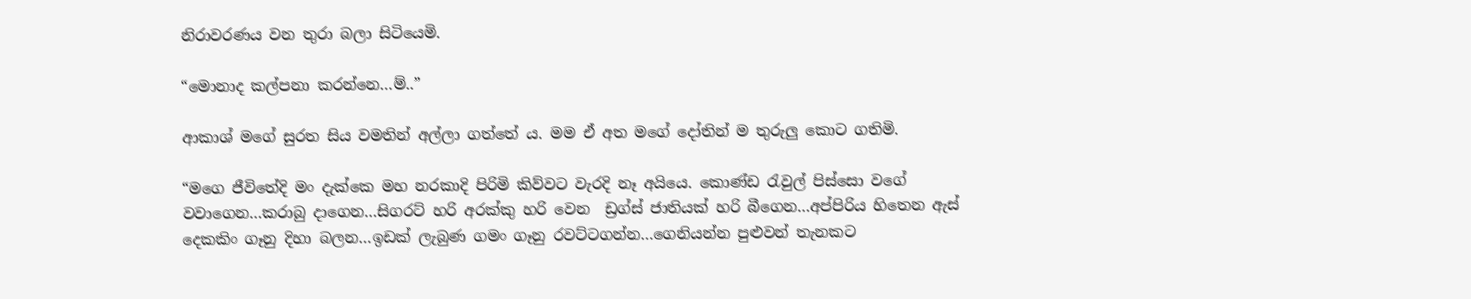නිරාවරණය වන තුරා බලා සිටියෙමි.

“මොනාද කල්පනා කරන්නෙ…ම්..”

ආකාශ් මගේ සුරත සිය වමතින් අල්ලා ගත්තේ ය. මම ඒ අත මගේ දෝතින් ම තුරුලු කොට ගතිමි.

“මගෙ ජීවිතේදි මං දැක්කෙ මහ නරකාදි පිරිමි කිව්වට වැරදි නෑ අයියෙ. කොණ්ඩ රැවුල් පිස්සො වගේ වවාගෙන…කරාබු දාගෙන…සිගරට් හරි අරක්කු හරි වෙන  ඩ්‍රග්ස් ජාතියක් හරි බීගෙන…අප්පිරිය හිතෙන ඇස් දෙකකිං ගෑනු දිහා බලන…ඉඩක් ලැබුණ ගමං ගෑනු රවට්ටගන්න…ගෙනියන්න පුළුවන් තැනකට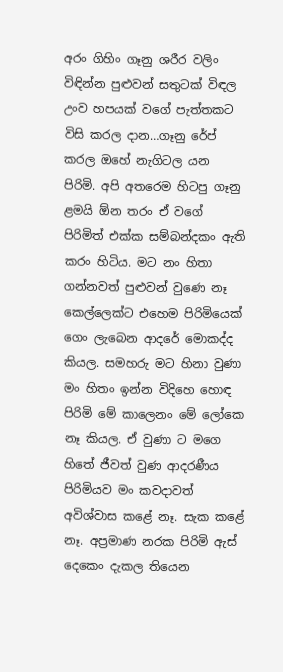අරං ගිහිං ගෑනු ශරීර වලිං විඳින්න පුළුවන් සතුටක් විඳල උංව හපයක් වගේ පැත්තකට විසි කරල දාන…ගෑනු රේප් කරල ඔහේ නැගිටල යන පිරිමි. අපි අතරෙම හිටපු ගෑනු ළමයි ඕන තරං ඒ වගේ පිරිමිත් එක්ක සම්බන්දකං ඇති කරං හිටිය. මට නං හිතා ගන්නවත් පුළුවන් වුණෙ නෑ කෙල්ලෙක්ට එහෙම පිරිමියෙක් ගෙං ලැබෙන ආදරේ මොකද්ද කියල. සමහරු මට හිනා වුණා මං හිතං ඉන්න විදිහෙ හොඳ පිරිමි මේ කාලෙනං මේ ලෝකෙ නෑ කියල. ඒ වුණා ට මගෙ හිතේ ජීවත් වුණ ආදරණීය පිරිමියව මං කවදාවත් අවිශ්වාස කළේ නෑ. සැක කළේ නෑ. අප්‍රමාණ නරක පිරිමි ඇස් දෙකෙං දැකල තියෙන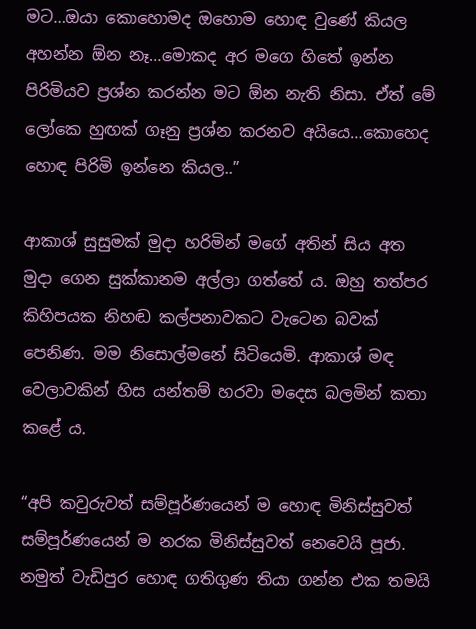මට…ඔයා කොහොමද ඔහොම හොඳ වුණේ කියල අහන්න ඕන නෑ…මොකද අර මගෙ හිතේ ඉන්න පිරිමියව ප්‍රශ්න කරන්න මට ඕන නැති නිසා. ඒත් මේ ලෝකෙ හුඟක් ගෑනු ප්‍රශ්න කරනව අයියෙ…කොහෙද හොඳ පිරිමි ඉන්නෙ කියල..”

ආකාශ් සුසුමක් මුදා හරිමින් මගේ අතින් සිය අත මුදා ගෙන සුක්කානම අල්ලා ගත්තේ ය. ඔහු තත්පර කිහිපයක නිහඬ කල්පනාවකට වැටෙන බවක් පෙනිණ. මම නිසොල්මනේ සිටියෙමි. ආකාශ් මඳ වෙලාවකින් හිස යන්තම් හරවා මදෙස බලමින් කතා කළේ ය.

“අපි කවුරුවත් සම්පූර්ණයෙන් ම හොඳ මිනිස්සුවත් සම්පූර්ණයෙන් ම නරක මිනිස්සුවත් නෙවෙයි පූජා. නමුත් වැඩිපුර හොඳ ගතිගුණ තියා ගන්න එක තමයි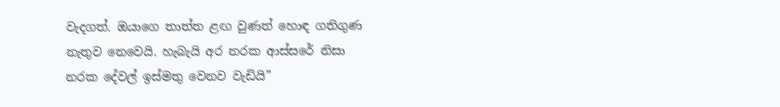වැදගත්. ඔයාගෙ තාත්ත ළඟ වුණත් හොඳ ගතිගුණ නැතුව නෙවෙයි. හැබැයි අර නරක ආස්සරේ නිසා නරක දේවල් ඉස්මතු වෙනව වැඩියි”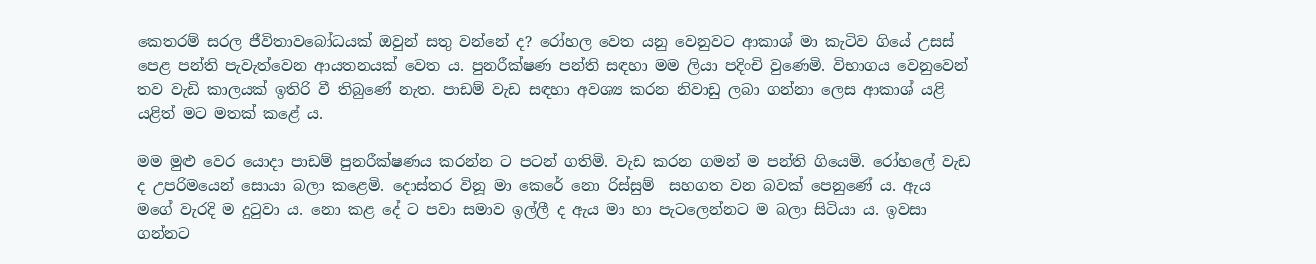කෙතරම් සරල ජීවිතාවබෝධයක් ඔවුන් සතු වන්නේ ද? රෝහල වෙත යනු වෙනුවට ආකාශ් මා කැටිව ගියේ උසස් පෙළ පන්ති පැවැත්වෙන ආයතනයක් වෙත ය. පුනරීක්ෂණ පන්ති සඳහා මම ලියා පදිංචි වුණෙමි. විභාගය වෙනුවෙන් තව වැඩි කාලයක් ඉතිරි වී තිබුණේ නැත. පාඩම් වැඩ සඳහා අවශ්‍ය කරන නිවාඩු ලබා ගන්නා ලෙස ආකාශ් යළි යළිත් මට මතක් කළේ ය.

මම මුළු වෙර යොදා පාඩම් පුනරීක්ෂණය කරන්න ට පටන් ගතිමි. වැඩ කරන ගමන් ම පන්ති ගියෙමි. රෝහලේ වැඩ ද උපරිමයෙන් සොයා බලා කළෙමි. දොස්තර විනූ මා කෙරේ නො රිස්සුම්  සහගත වන බවක් පෙනුණේ ය. ඇය මගේ වැරදි ම දුටුවා ය. නො කළ දේ ට පවා සමාව ඉල්ලී ද ඇය මා හා පැටලෙන්නට ම බලා සිටියා ය. ඉවසා ගන්නට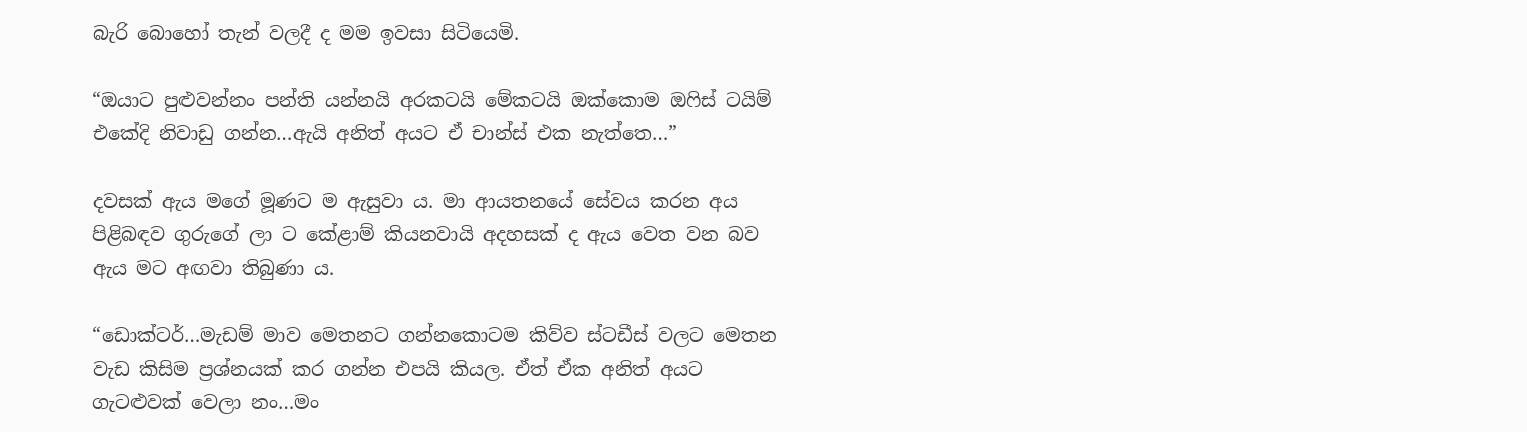බැරි බොහෝ තැන් වලදී ද මම ඉවසා සිටියෙමි.

“ඔයාට පුළුවන්නං පන්ති යන්නයි අරකටයි මේකටයි ඔක්කොම ඔෆිස් ටයිම් එකේදි නිවාඩු ගන්න…ඇයි අනිත් අයට ඒ චාන්ස් එක නැත්තෙ…”

දවසක් ඇය මගේ මූණට ම ඇසුවා ය. මා ආයතනයේ සේවය කරන අය පිළිබඳව ගුරුගේ ලා ට කේළාම් කියනවායි අදහසක් ද ඇය වෙත වන බව ඇය මට අඟවා තිබුණා ය.

“ඩොක්ටර්…මැඩම් මාව මෙතනට ගන්නකොටම කිව්ව ස්ටඩීස් වලට මෙතන වැඩ කිසිම ප්‍රශ්නයක් කර ගන්න එපයි කියල. ඒත් ඒක අනිත් අයට ගැටළුවක් වෙලා නං…මං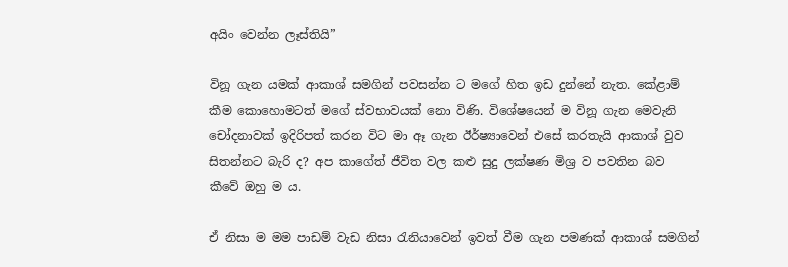අයිං වෙන්න ලෑස්තියි”

විනූ ගැන යමක් ආකාශ් සමගින් පවසන්න ට මගේ හිත ඉඩ දුන්නේ නැත. කේළාම් කීම කොහොමටත් මගේ ස්වභාවයක් නො විණි. විශේෂයෙන් ම විනූ ගැන මෙවැනි චෝදනාවක් ඉදිරිපත් කරන විට මා ඈ ගැන ඊර්ෂ්‍යාවෙන් එසේ කරතැයි ආකාශ් වුව සිතන්නට බැරි ද? අප කාගේත් ජීවිත වල කළු සුදු ලක්ෂණ මිශ්‍ර ව පවතින බව කීවේ ඔහු ම ය.

ඒ නිසා ම මම පාඩම් වැඩ නිසා රැනියාවෙන් ඉවත් වීම ගැන පමණක් ආකාශ් සමගින්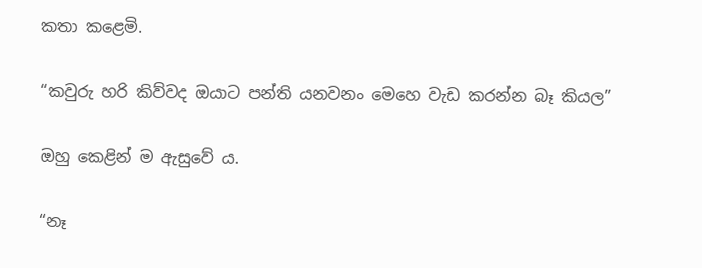කතා කළෙමි.

“කවුරු හරි කිව්වද ඔයාට පන්ති යනවනං මෙහෙ වැඩ කරන්න බෑ කියල”

ඔහු කෙළින් ම ඇසුවේ ය.

“නෑ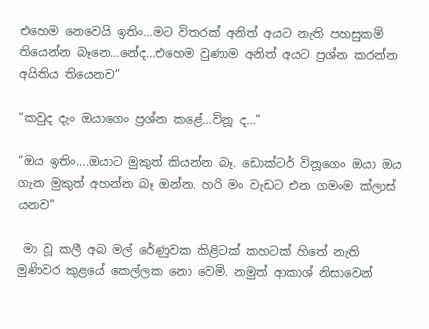එහෙම නෙවෙයි ඉතිං…මට විතරක් අනිත් අයට නැති පහසුකම් තියෙන්න බෑනෙ…නේද…එහෙම වුණාම අනිත් අයට ප්‍රශ්න කරන්න අයිතිය තියෙනව”

“කවුද දැං ඔයාගෙං ප්‍රශ්න කළේ…විනූ ද…”

“ඔය ඉතිං….ඔයාට මුකුත් කියන්න බෑ. ඩොක්ටර් විනූගෙං ඔයා ඔය ගැන මුකුත් අහන්න බෑ ඔන්න. හරි මං වැඩට එන ගමංම ක්ලාස් යනව”

 මා වූ කලී අබ මල් රේණුවක කිළිටක් කහටක් හිතේ නැති මුණිවර කුළයේ කෙල්ලක නො වෙමි. නමුත් ආකාශ් නිසාවෙන්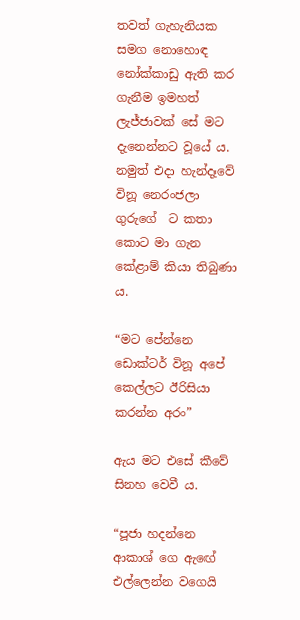තවත් ගැහැනියක සමග නොහොඳ නෝක්කාඩු ඇති කර ගැනීම ඉමහත් ලැජ්ජාවක් සේ මට දැනෙන්නට වූයේ ය. නමුත් එදා හැන්දෑවේ විනූ නෙරංජලා ගුරුගේ  ට කතා කොට මා ගැන කේළාම් කියා තිබුණා ය.

“මට පේන්නෙ ඩොක්ටර් විනූ අපේ කෙල්ලට ඊරිසියා කරන්න අරං”

ඇය මට එසේ කීවේ සිනහ වෙවී ය.

“පූජා හදන්නෙ ආකාශ් ගෙ ඇඟේ එල්ලෙන්න වගෙයි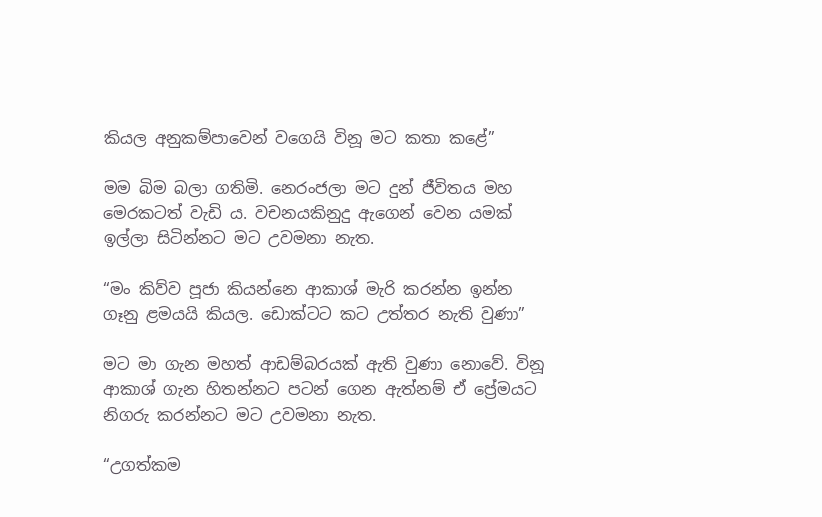කියල අනුකම්පාවෙන් වගෙයි විනූ මට කතා කළේ”

මම බිම බලා ගතිමි. නෙරංජලා මට දුන් ජීවිතය මහ මෙරකටත් වැඩි ය. වචනයකිනුදු ඇගෙන් වෙන යමක් ඉල්ලා සිටින්නට මට උවමනා නැත.

“මං කිව්ව පූජා කියන්නෙ ආකාශ් මැරි කරන්න ඉන්න ගෑනු ළමයයි කියල. ඩොක්ටට කට උත්තර නැති වුණා”

මට මා ගැන මහත් ආඩම්බරයක් ඇති වුණා නොවේ. විනූ ආකාශ් ගැන හිතන්නට පටන් ගෙන ඇත්නම් ඒ ප්‍රේමයට නිගරු කරන්නට මට උවමනා නැත.

“උගත්කම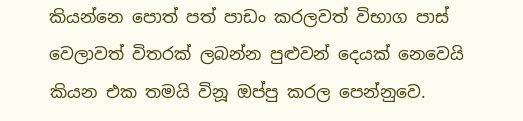කියන්නෙ පොත් පත් පාඩං කරලවත් විභාග පාස් වෙලාවත් විතරක් ලබන්න පුළුවන් දෙයක් නෙවෙයි කියන එක තමයි විනූ ඔප්පු කරල පෙන්නුවෙ.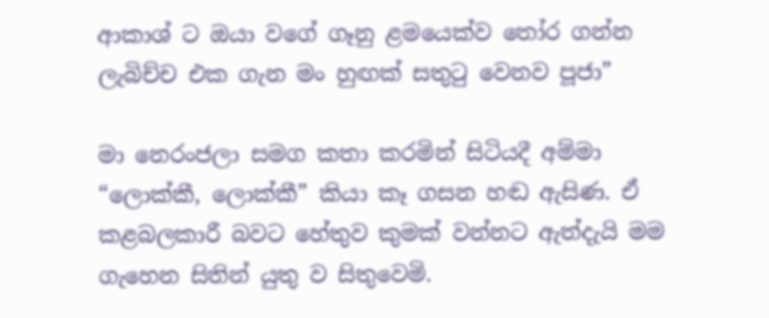ආකාශ් ට ඔයා වගේ ගෑනු ළමයෙක්ව තෝර ගන්න ලැබිච්ච එක ගැන මං හුඟක් සතුටු වෙනව පූජා”

මා නෙරංජලා සමග කතා කරමින් සිටියදී අම්මා “ලොක්කී, ලොක්කී” කියා කෑ ගසන හඬ ඇසිණ. ඒ කළබලකාරී බවට හේතුව කුමක් වන්නට ඇත්දැයි මම ගැහෙන සිතින් යුතු ව සිතුවෙමි.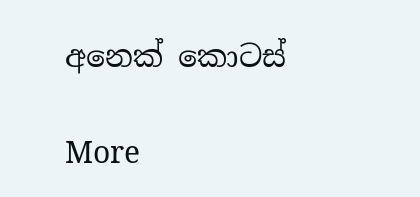අනෙක් කොටස්

More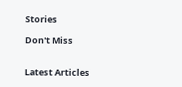Stories

Don't Miss


Latest Articles